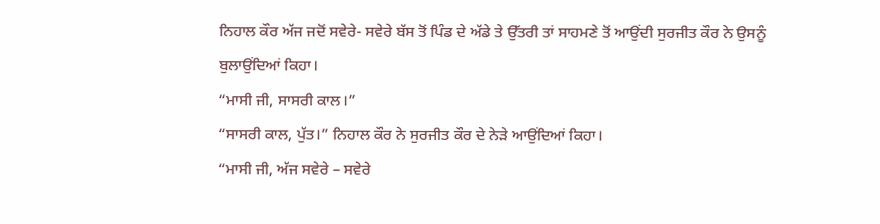ਨਿਹਾਲ ਕੌਰ ਅੱਜ ਜਦੋਂ ਸਵੇਰੇ- ਸਵੇਰੇ ਬੱਸ ਤੋਂ ਪਿੰਡ ਦੇ ਅੱਡੇ ਤੇ ਉੱਤਰੀ ਤਾਂ ਸਾਹਮਣੇ ਤੋਂ ਆਉਂਦੀ ਸੁਰਜੀਤ ਕੌਰ ਨੇ ਉਸਨੂੰ ਬੁਲਾਉਂਦਿਆਂ ਕਿਹਾ।
“ਮਾਸੀ ਜੀ, ਸਾਸਰੀ ਕਾਲ।”
“ਸਾਸਰੀ ਕਾਲ, ਪੁੱਤ।” ਨਿਹਾਲ ਕੌਰ ਨੇ ਸੁਰਜੀਤ ਕੌਰ ਦੇ ਨੇੜੇ ਆਉਂਦਿਆਂ ਕਿਹਾ।
“ਮਾਸੀ ਜੀ, ਅੱਜ ਸਵੇਰੇ – ਸਵੇਰੇ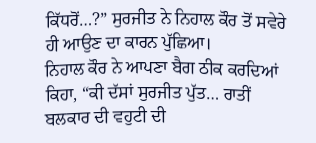ਕਿੱਧਰੋਂ…?” ਸੁਰਜੀਤ ਨੇ ਨਿਹਾਲ ਕੌਰ ਤੋਂ ਸਵੇਰੇ ਹੀ ਆਉਣ ਦਾ ਕਾਰਨ ਪੁੱਛਿਆ।
ਨਿਹਾਲ ਕੌਰ ਨੇ ਆਪਣਾ ਬੈਗ ਠੀਕ ਕਰਦਿਆਂ ਕਿਹਾ, “ਕੀ ਦੱਸਾਂ ਸੁਰਜੀਤ ਪੁੱਤ… ਰਾਤੀਂ ਬਲਕਾਰ ਦੀ ਵਹੁਟੀ ਦੀ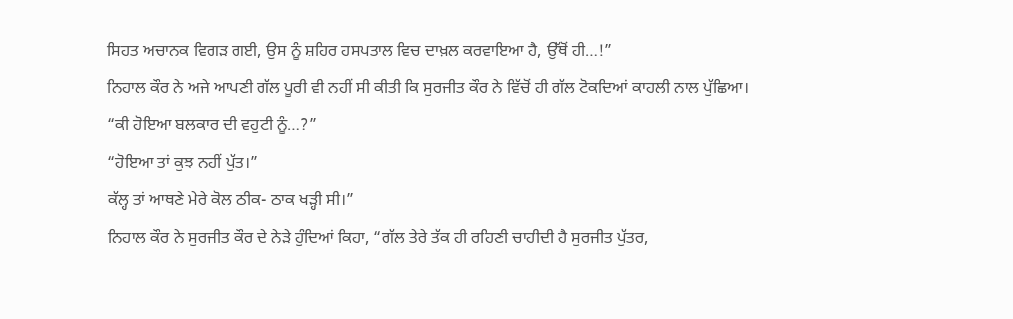ਸਿਹਤ ਅਚਾਨਕ ਵਿਗੜ ਗਈ, ਉਸ ਨੂੰ ਸ਼ਹਿਰ ਹਸਪਤਾਲ ਵਿਚ ਦਾਖ਼ਲ ਕਰਵਾਇਆ ਹੈ, ਉੱਥੋਂ ਹੀ…!”
ਨਿਹਾਲ ਕੌਰ ਨੇ ਅਜੇ ਆਪਣੀ ਗੱਲ ਪੂਰੀ ਵੀ ਨਹੀਂ ਸੀ ਕੀਤੀ ਕਿ ਸੁਰਜੀਤ ਕੌਰ ਨੇ ਵਿੱਚੋਂ ਹੀ ਗੱਲ ਟੋਕਦਿਆਂ ਕਾਹਲੀ ਨਾਲ ਪੁੱਛਿਆ।
“ਕੀ ਹੋਇਆ ਬਲਕਾਰ ਦੀ ਵਹੁਟੀ ਨੂੰ…?”
“ਹੋਇਆ ਤਾਂ ਕੁਝ ਨਹੀਂ ਪੁੱਤ।”
ਕੱਲ੍ਹ ਤਾਂ ਆਥਣੇ ਮੇਰੇ ਕੋਲ ਠੀਕ- ਠਾਕ ਖੜ੍ਹੀ ਸੀ।”
ਨਿਹਾਲ ਕੌਰ ਨੇ ਸੁਰਜੀਤ ਕੌਰ ਦੇ ਨੇੜੇ ਹੁੰਦਿਆਂ ਕਿਹਾ, “ਗੱਲ ਤੇਰੇ ਤੱਕ ਹੀ ਰਹਿਣੀ ਚਾਹੀਦੀ ਹੈ ਸੁਰਜੀਤ ਪੁੱਤਰ,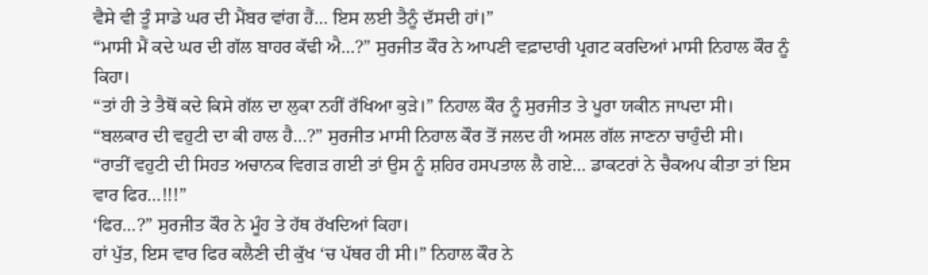ਵੈਸੇ ਵੀ ਤੂੰ ਸਾਡੇ ਘਰ ਦੀ ਮੈਂਬਰ ਵਾਂਗ ਹੈਂ… ਇਸ ਲਈ ਤੈਨੂੰ ਦੱਸਦੀ ਹਾਂ।”
“ਮਾਸੀ ਮੈਂ ਕਦੇ ਘਰ ਦੀ ਗੱਲ ਬਾਹਰ ਕੱਢੀ ਐ…?” ਸੁਰਜੀਤ ਕੌਰ ਨੇ ਆਪਣੀ ਵਫ਼ਾਦਾਰੀ ਪ੍ਰਗਟ ਕਰਦਿਆਂ ਮਾਸੀ ਨਿਹਾਲ ਕੌਰ ਨੂੰ ਕਿਹਾ।
“ਤਾਂ ਹੀ ਤੇ ਤੈਥੋਂ ਕਦੇ ਕਿਸੇ ਗੱਲ ਦਾ ਲੁਕਾ ਨਹੀਂ ਰੱਖਿਆ ਕੁੜੇ।” ਨਿਹਾਲ ਕੌਰ ਨੂੰ ਸੁਰਜੀਤ ਤੇ ਪੂਰਾ ਯਕੀਨ ਜਾਪਦਾ ਸੀ।
“ਬਲਕਾਰ ਦੀ ਵਹੁਟੀ ਦਾ ਕੀ ਹਾਲ ਹੈ…?” ਸੁਰਜੀਤ ਮਾਸੀ ਨਿਹਾਲ ਕੌਰ ਤੋਂ ਜਲਦ ਹੀ ਅਸਲ ਗੱਲ ਜਾਣਨਾ ਚਾਹੁੰਦੀ ਸੀ।
“ਰਾਤੀਂ ਵਹੁਟੀ ਦੀ ਸਿਹਤ ਅਚਾਨਕ ਵਿਗੜ ਗਈ ਤਾਂ ਉਸ ਨੂੰ ਸ਼ਹਿਰ ਹਸਪਤਾਲ ਲੈ ਗਏ… ਡਾਕਟਰਾਂ ਨੇ ਚੈਕਅਪ ਕੀਤਾ ਤਾਂ ਇਸ ਵਾਰ ਫਿਰ…!!!”
‘ਫਿਰ…?” ਸੁਰਜੀਤ ਕੌਰ ਨੇ ਮੂੰਹ ਤੇ ਹੱਥ ਰੱਖਦਿਆਂ ਕਿਹਾ।
ਹਾਂ ਪੁੱਤ, ਇਸ ਵਾਰ ਫਿਰ ਕਲੈਣੀ ਦੀ ਕੁੱਖ ‘ਚ ਪੱਥਰ ਹੀ ਸੀ।” ਨਿਹਾਲ ਕੌਰ ਨੇ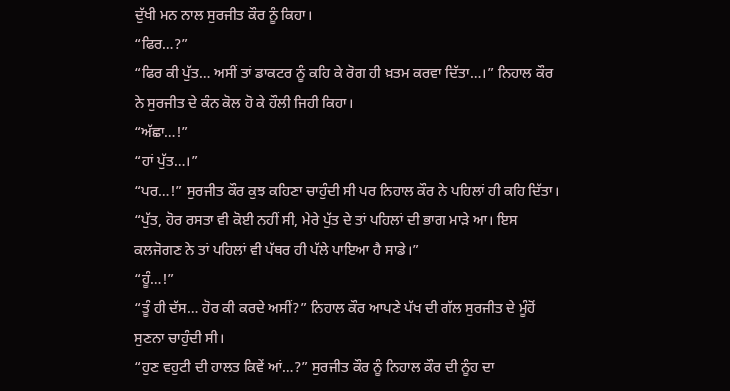ਦੁੱਖੀ ਮਨ ਨਾਲ ਸੁਰਜੀਤ ਕੌਰ ਨੂੰ ਕਿਹਾ।
“ਫਿਰ…?”
“ਫਿਰ ਕੀ ਪੁੱਤ… ਅਸੀਂ ਤਾਂ ਡਾਕਟਰ ਨੂੰ ਕਹਿ ਕੇ ਰੋਗ ਹੀ ਖ਼ਤਮ ਕਰਵਾ ਦਿੱਤਾ…।” ਨਿਹਾਲ ਕੌਰ ਨੇ ਸੁਰਜੀਤ ਦੇ ਕੰਨ ਕੋਲ ਹੋ ਕੇ ਹੌਲੀ ਜਿਹੀ ਕਿਹਾ।
“ਅੱਛਾ…!”
“ਹਾਂ ਪੁੱਤ…।”
“ਪਰ…!” ਸੁਰਜੀਤ ਕੌਰ ਕੁਝ ਕਹਿਣਾ ਚਾਹੁੰਦੀ ਸੀ ਪਰ ਨਿਹਾਲ ਕੌਰ ਨੇ ਪਹਿਲਾਂ ਹੀ ਕਹਿ ਦਿੱਤਾ।
“ਪੁੱਤ, ਹੋਰ ਰਸਤਾ ਵੀ ਕੋਈ ਨਹੀਂ ਸੀ, ਮੇਰੇ ਪੁੱਤ ਦੇ ਤਾਂ ਪਹਿਲਾਂ ਦੀ ਭਾਗ ਮਾੜੇ ਆ। ਇਸ ਕਲਜੋਗਣ ਨੇ ਤਾਂ ਪਹਿਲਾਂ ਵੀ ਪੱਥਰ ਹੀ ਪੱਲੇ ਪਾਇਆ ਹੈ ਸਾਡੇ।”
“ਹੂੰ…!”
“ਤੂੰ ਹੀ ਦੱਸ… ਹੋਰ ਕੀ ਕਰਦੇ ਅਸੀਂ?” ਨਿਹਾਲ ਕੌਰ ਆਪਣੇ ਪੱਖ ਦੀ ਗੱਲ ਸੁਰਜੀਤ ਦੇ ਮੂੰਹੋਂ ਸੁਣਨਾ ਚਾਹੁੰਦੀ ਸੀ।
“ਹੁਣ ਵਹੁਟੀ ਦੀ ਹਾਲਤ ਕਿਵੇਂ ਆਂ…?” ਸੁਰਜੀਤ ਕੌਰ ਨੂੰ ਨਿਹਾਲ ਕੌਰ ਦੀ ਨੂੰਹ ਦਾ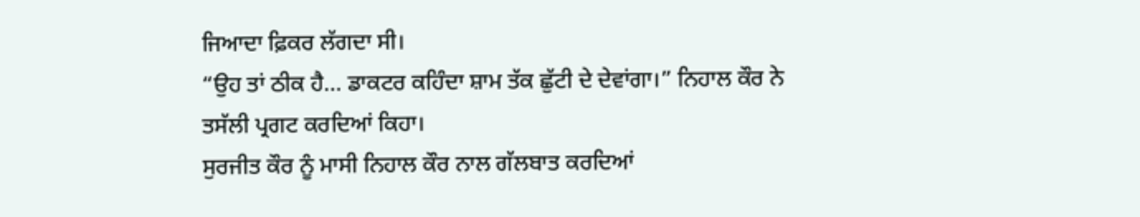ਜਿਆਦਾ ਫ਼ਿਕਰ ਲੱਗਦਾ ਸੀ।
“ਉਹ ਤਾਂ ਠੀਕ ਹੈ… ਡਾਕਟਰ ਕਹਿੰਦਾ ਸ਼ਾਮ ਤੱਕ ਛੁੱਟੀ ਦੇ ਦੇਵਾਂਗਾ।” ਨਿਹਾਲ ਕੌਰ ਨੇ ਤਸੱਲੀ ਪ੍ਰਗਟ ਕਰਦਿਆਂ ਕਿਹਾ।
ਸੁਰਜੀਤ ਕੌਰ ਨੂੰ ਮਾਸੀ ਨਿਹਾਲ ਕੌਰ ਨਾਲ ਗੱਲਬਾਤ ਕਰਦਿਆਂ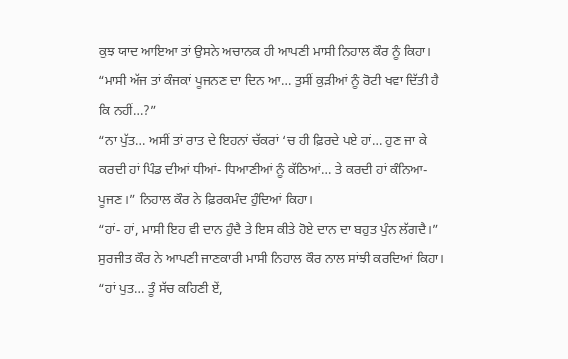ਕੁਝ ਯਾਦ ਆਇਆ ਤਾਂ ਉਸਨੇ ਅਚਾਨਕ ਹੀ ਆਪਣੀ ਮਾਸੀ ਨਿਹਾਲ ਕੌਰ ਨੂੰ ਕਿਹਾ।
“ਮਾਸੀ ਅੱਜ ਤਾਂ ਕੰਜਕਾਂ ਪੂਜਨਣ ਦਾ ਦਿਨ ਆ… ਤੁਸੀਂ ਕੁੜੀਆਂ ਨੂੰ ਰੋਟੀ ਖਵਾ ਦਿੱਤੀ ਹੈ ਕਿ ਨਹੀਂ…?”
“ਨਾ ਪੁੱਤ… ਅਸੀਂ ਤਾਂ ਰਾਤ ਦੇ ਇਹਨਾਂ ਚੱਕਰਾਂ ‘ਚ ਹੀ ਫ਼ਿਰਦੇ ਪਏ ਹਾਂ… ਹੁਣ ਜਾ ਕੇ ਕਰਦੀ ਹਾਂ ਪਿੰਡ ਦੀਆਂ ਧੀਆਂ- ਧਿਆਣੀਆਂ ਨੂੰ ਕੱਠਿਆਂ… ਤੇ ਕਰਦੀ ਹਾਂ ਕੰਨਿਆ- ਪੂਜਣ।” ਨਿਹਾਲ ਕੌਰ ਨੇ ਫ਼ਿਰਕਮੰਦ ਹੁੰਦਿਆਂ ਕਿਹਾ।
“ਹਾਂ- ਹਾਂ, ਮਾਸੀ ਇਹ ਵੀ ਦਾਨ ਹੁੰਦੈ ਤੇ ਇਸ ਕੀਤੇ ਹੋਏ ਦਾਨ ਦਾ ਬਹੁਤ ਪੁੰਨ ਲੱਗਦੈ।” ਸੁਰਜੀਤ ਕੌਰ ਨੇ ਆਪਣੀ ਜਾਣਕਾਰੀ ਮਾਸੀ ਨਿਹਾਲ ਕੌਰ ਨਾਲ ਸਾਂਝੀ ਕਰਦਿਆਂ ਕਿਹਾ।
“ਹਾਂ ਪੁਤ… ਤੂੰ ਸੱਚ ਕਹਿਣੀ ਏਂ,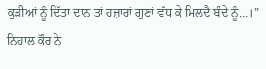ਕੁੜੀਆਂ ਨੂੰ ਦਿੱਤਾ ਦਾਨ ਤਾਂ ਹਜ਼ਾਰਾਂ ਗੁਣਾਂ ਵੱਧ ਕੇ ਮਿਲਦੈ ਬੰਦੇ ਨੂੰ…।” ਨਿਹਾਲ ਕੌਰ ਨੇ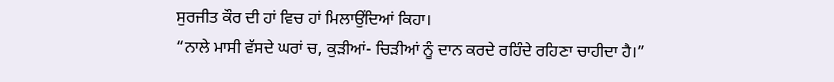ਸੁਰਜੀਤ ਕੌਰ ਦੀ ਹਾਂ ਵਿਚ ਹਾਂ ਮਿਲਾਉਂਦਿਆਂ ਕਿਹਾ।
“ਨਾਲੇ ਮਾਸੀ ਵੱਸਦੇ ਘਰਾਂ ਚ, ਕੁੜੀਆਂ- ਚਿੜੀਆਂ ਨੂੰ ਦਾਨ ਕਰਦੇ ਰਹਿੰਦੇ ਰਹਿਣਾ ਚਾਹੀਦਾ ਹੈ।”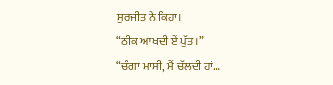ਸੁਰਜੀਤ ਨੇ ਕਿਹਾ।
“ਠੀਕ ਆਖਦੀ ਏਂ ਪੁੱਤ।”
“ਚੰਗਾ ਮਾਸੀ, ਮੈਂ ਚੱਲਦੀ ਹਾਂ…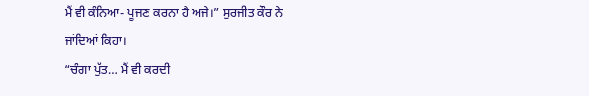ਮੈਂ ਵੀ ਕੰਨਿਆ- ਪੂਜਣ ਕਰਨਾ ਹੈ ਅਜੇ।” ਸੁਰਜੀਤ ਕੌਰ ਨੇ ਜਾਂਦਿਆਂ ਕਿਹਾ।
“ਚੰਗਾ ਪੁੱਤ… ਮੈਂ ਵੀ ਕਰਦੀ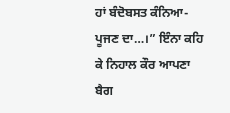ਹਾਂ ਬੰਦੋਬਸਤ ਕੰਨਿਆ- ਪੂਜਣ ਦਾ…।” ਇੰਨਾ ਕਹਿ ਕੇ ਨਿਹਾਲ ਕੌਰ ਆਪਣਾ ਬੈਗ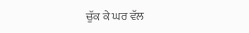ਚੁੱਕ ਕੇ ਘਰ ਵੱਲ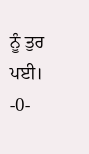ਨੂੰ ਤੁਰ ਪਈ।
-0-